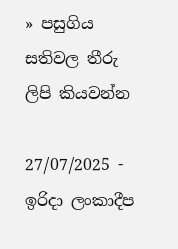» පසුගිය සතිවල තීරු ලිපි කියවන්න

27/07/2025 - ඉරිදා ලංකාදීප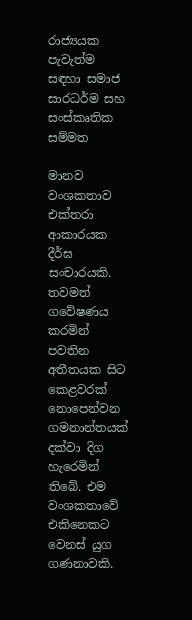රාජ්‍යයක පැවැත්ම සඳහා සමාජ සාරධර්ම සහ සංස්කෘතික සම්මත

මානව වංශකතාව එක්තරා ආකාරයක දීර්ඝ සංචාරයකි. තවමත් ගවේෂණය කරමින් පවතින අතීතයක සිට කෙළවරක් නොපෙන්වන ගමනාන්තයක් දක්වා දිග හැරෙමින් තිබේ. එම වංශකතාවේ එකිනෙකට වෙනස් යුග ගණනාවකි.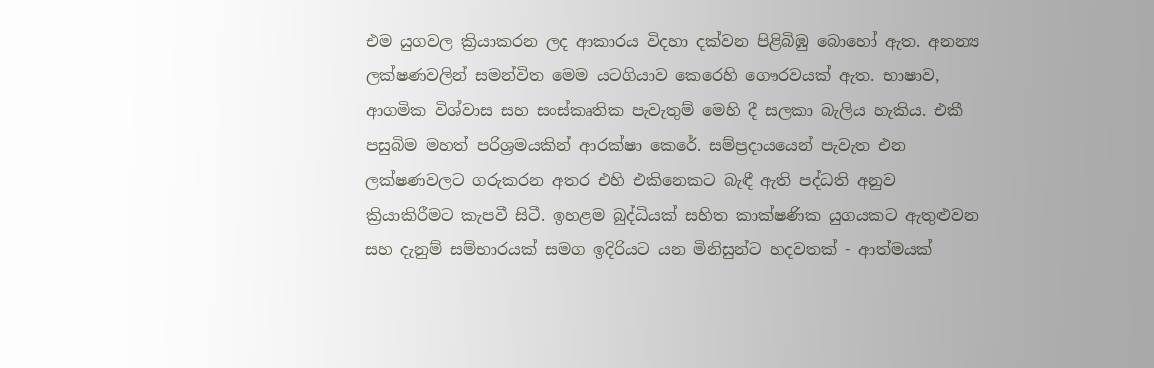එම යුගවල ක්‍රියාකරන ලද ආකාරය විදහා දක්වන පිළිබිඹු බොහෝ ඇත. අනන්‍ය ලක්ෂණවලින් සමන්විත මෙම යටගියාව කෙරෙහි ගෞරවයක් ඇත. භාෂාව, ආගමික විශ්වාස සහ සංස්කෘතික පැවැතුම් මෙහි දී සලකා බැලිය හැකිය. එකී පසුබිම මහත් පරිශ්‍රමයකින් ආරක්ෂා කෙරේ. සම්ප්‍රදායයෙන් පැවැත එන ලක්ෂණවලට ගරුකරන අතර එහි එකිනෙකට බැඳී ඇති පද්ධති අනුව ක්‍රියාකිරීමට කැපවී සිටී. ඉහළම බුද්ධියක් සහිත කාක්ෂණික යුගයකට ඇතුළුවන සහ දැනුම් සම්භාරයක් සමග ඉදිරියට යන මිනිසුන්ට හදවතක් - ආත්මයක්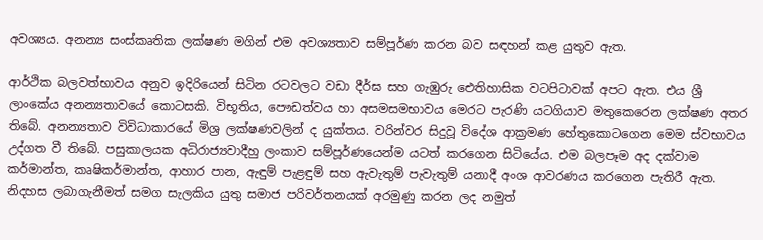අවශ්‍යය. අනන්‍ය සංස්කෘතික ලක්ෂණ මගින් එම අවශ්‍යතාව සම්පූර්ණ කරන බව සඳහන් කළ යුතුව ඇත.

ආර්ථික බලවත්භාවය අනුව ඉදිරියෙන් සිටින රටවලට වඩා දීර්ඝ සහ ගැඹුරු ඓතිහාසික වටපිටාවක් අපට ඇත. එය ශ්‍රී ලාංකේය අනන්‍යතාවයේ කොටසකි. විභූතිය, පෞඩත්වය හා අසමසමභාවය මෙරට පැරණි යටගියාව මතුකෙරෙන ලක්ෂණ අතර තිබේ. අනන්‍යතාව විවිධාකාරයේ මිශ්‍ර ලක්ෂණවලින් ද යුක්තය. වරින්වර සිදුවූ විදේශ ආක්‍රමණ හේතුකොටගෙන මෙම ස්වභාවය උද්ගත වී තිබේ. පසුකාලයක අධිරාජ්‍යවාදීහු ලංකාව සම්පූර්ණයෙන්ම යටත් කරගෙන සිටියේය. එම බලපෑම අද දක්වාම කර්මාන්ත, කෘෂිකර්මාන්ත, ආහාර පාන, ඇඳුම් පැළඳුම් සහ ඇවැතුම් පැවැතුම් යනාදී අංශ ආවරණය කරගෙන පැතිරී ඇත. නිදහස ලබාගැනීමත් සමග සැලකිය යුතු සමාජ පරිවර්තනයක් අරමුණු කරන ලද නමුත්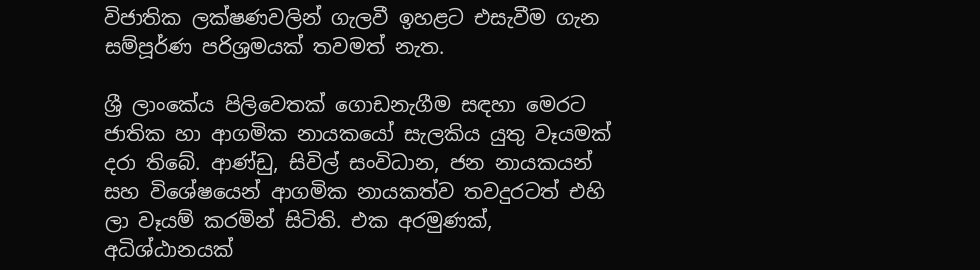විජාතික ලක්ෂණවලින් ගැලවී ඉහළට එසැවීම ගැන සම්පූර්ණ පරිශ්‍රමයක් තවමත් නැත.

ශ්‍රී ලාංකේය පිලිවෙතක් ගොඩනැගීම සඳහා මෙරට ජාතික හා ආගමික නායකයෝ සැලකිය යුතු වෑයමක් දරා තිබේ. ආණ්ඩු, සිවිල් සංවිධාන, ජන නායකයන් සහ විශේෂයෙන් ආගමික නායකත්ව තවදුරටත් එහි ලා වෑයම් කරමින් සිටිති. එක අරමුණක්, අධිශ්ඨානයක්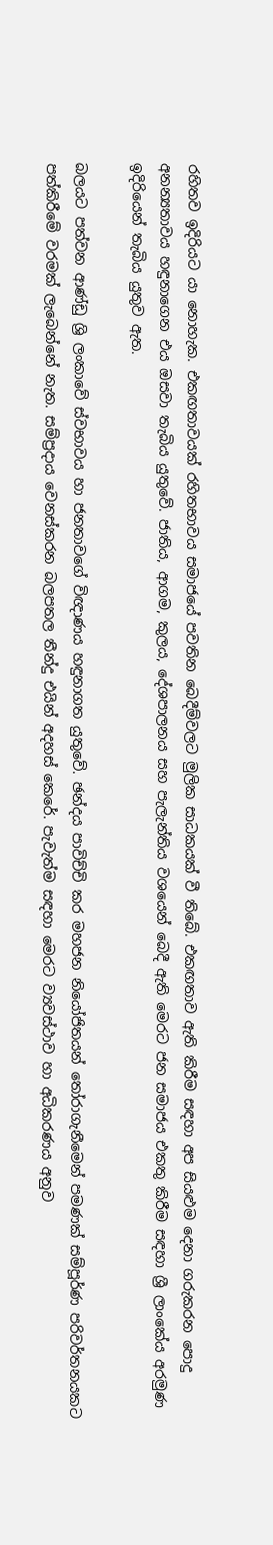රහිතව ඉදිරියට යා නොහැක. එකඟතාවයක් රහිතභාවය සමාජයේ පවතින බෙදීම්වලට මුලික සාධකයක් වී තිබේ. එකඟතාව ඇති කිරීම සඳහා අප සියළුම දෙනා ගරුකරන පොදු අනන්‍යතාවය හඳුනාගෙන එය ඔසවා තැබිය යුතුවේ. ජාතිය, ආගම, කුලය, දේශපාලනය සහ පැලැන්තිය වශයෙන් බෙදී ඇති මෙරට ජන සමාජය එකතු කිරීම සඳහා ශ්‍රී ලාංකේය අරමුණ ඉදිරියෙන් තැබිය යුතුව ඇත.

බලයට පත්වන ආණ්ඩු ශ්‍රි ලංකාවේ ස්වභාවය හා ජනතාවගේ විඥාණය හඳුනාගත යුතුවේ. ඡන්දය පාවිච්චි කර මහජන නියෝජිතයන් තෝරාගැනීමෙන් පමණක් සම්පූර්ණ පරිවර්තනයකට පත්කිරීමේ වරමක් ලැබෙන්නේ නැත. සම්ප්‍රදාය වෙනස්කරන බලපතල තීන්දු එයින් අදහස් කෙරේ. පැවැත්ම සඳහා මෙරට ව්‍යවස්ථාව හා අධිකරණය අනුව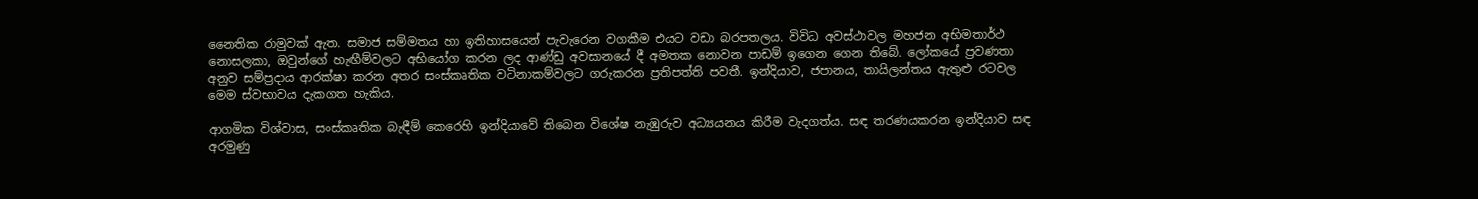නෛතික රාමුවක් ඇත. සමාජ සම්මතය හා ඉතිහාසයෙන් පැවැරෙන වගකීම එයට වඩා බරපතලය. විවිධ අවස්ථාවල මහජන අභිමතාර්ථ නොසලකා, ඔවුන්ගේ හැඟීම්වලට අභියෝග කරන ලද ආණ්ඩු අවසානයේ දී අමතක නොවන පාඩම් ඉගෙන ගෙන තිබේ. ලෝකයේ ප්‍රවණතා අනුව සම්ප්‍රදාය ආරක්ෂා කරන අතර සංස්කෘතික වටිනාකම්වලට ගරුකරන ප්‍රතිපත්ති පවතී. ඉන්දියාව, ජපානය, තායිලන්තය ඇතුළු රටවල මෙම ස්වභාවය දැකගත හැකිය.

ආගමික විශ්වාස, සංස්කෘතික බැඳීම් කෙරෙහි ඉන්දියාවේ තිබෙන විශේෂ නැඹුරුව අධ්‍යයනය කිරීම වැදගත්ය. සඳ තරණයකරන ඉන්දියාව සඳ අරමුණු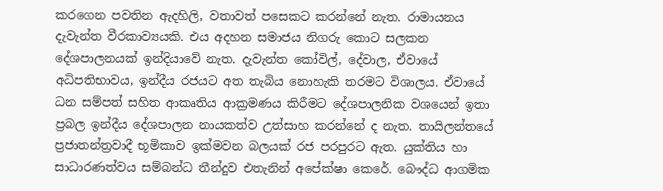කරගෙන පවතින ඇදහිලි, වතාවත් පසෙකට කරන්නේ නැත. රාමායනය දැවැන්ත වීරකාව්‍යයකි. එය අදහන සමාජය නිගරු කොට සලකන දේශපාලනයක් ඉන්දියාවේ නැත. දැවැන්ත කෝවිල්, දේවාල, ඒවායේ අධිපතිභාවය, ඉන්දීය රජයට අත තැබිය නොහැකි තරමට විශාලය. ඒවායේ ධන සම්පත් සහිත ආකෘතිය ආක්‍රමණය කිරීමට දේශපාලනික වශයෙන් ඉතා ප්‍රබල ඉන්දීය දේශපාලන නායකත්ව උත්සාහ කරන්නේ ද නැත. තායිලන්තයේ ප්‍රජාතන්ත්‍රවාදී භූමිකාව ඉක්මවන බලයක් රජ පරපුරට ඇත. යුක්තිය හා සාධාරණත්වය සම්බන්ධ තීන්දුව එතැනින් අපේක්ෂා කෙරේ. බෞද්ධ ආගමික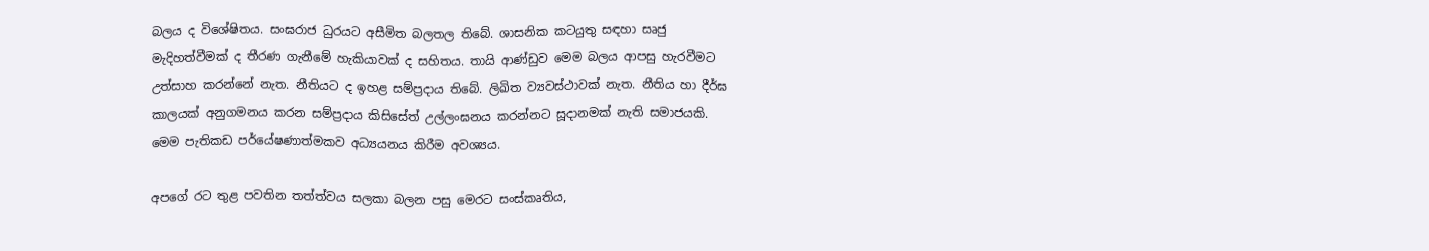බලය ද විශේෂිතය. සංඝරාජ ධුරයට අසීමිත බලතල තිබේ. ශාසනික කටයුතු සඳහා සෘජු මැදිහත්වීමක් ද තීරණ ගැනීමේ හැකියාවක් ද සහිතය. තායි ආණ්ඩුව මෙම බලය ආපසු හැරවීමට උත්සාහ කරන්නේ නැත. නීතියට ද ඉහළ සම්ප්‍රදාය තිබේ. ලිඛිත ව්‍යවස්ථාවක් නැත. නීතිය හා දීර්ඝ කාලයක් අනුගමනය කරන සම්ප්‍රදාය කිසිසේත් උල්ලංඝනය කරන්නට සූදානමක් නැති සමාජයකි. මෙම පැතිකඩ පර්යේෂණාත්මකව අධ්‍යයනය කිරීම අවශ්‍යය.

අපගේ රට තුළ පවතින තත්ත්වය සලකා බලන පසු මෙරට සංස්කෘතිය,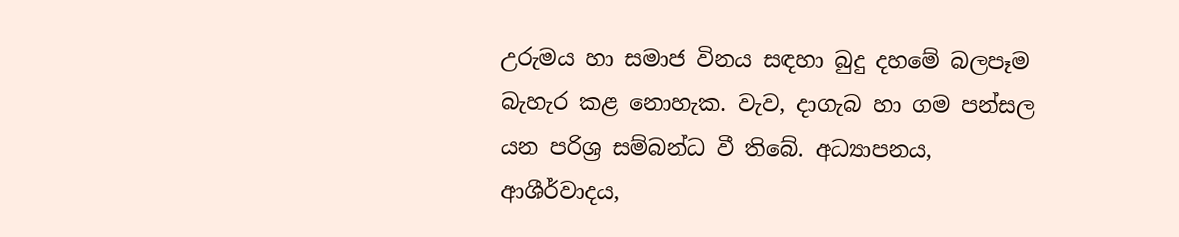උරුමය හා සමාජ විනය සඳහා බුදු දහමේ බලපෑම බැහැර කළ නොහැක. වැව, දාගැබ හා ගම පන්සල යන පරිශ්‍ර සම්බන්ධ වී තිබේ. අධ්‍යාපනය, ආශීර්වාදය,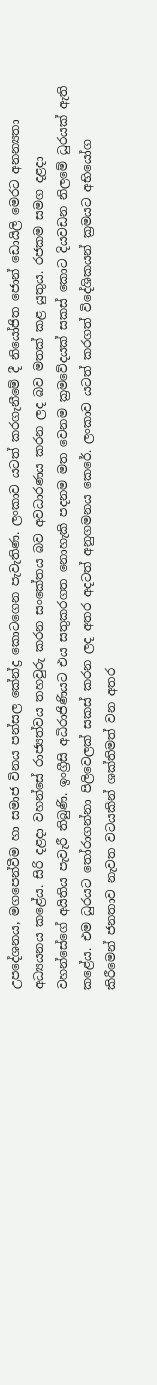උපදේශනය, මගපෙන්වීම හා සමාජ විනය පන්සල කේන්ද්‍ර කොටගෙන පැවැතිණ. ලංකාව යටත් කරගැනීමේ දී නියෝජිත ජොන් ඩොයිලි මෙරට අනන්‍යතා අධ්‍යයනය කළේය. සිරි දළදා වහන්සේ රාජ්‍යත්වය තහවුරු කරන සංකේතය බව අවධාරණය කරන ලද බව මතක් කළ යුතුය. රජකම සමග දළදා වහන්සේගේ අයිතිය පැවැරී තිබුණි. ඉංග්‍රීසි අධිරාජිණියට එය සතුකරගත නොහැකි පදනම මත වෙනම ක්‍රමවේදයක් සකස් කොට දියවඩන නිලමේ ධුරයක් ඇති කළේය. එම ධුරයට තෝරාගන්නා පිලිවෙලක් සකස් කරන ලද අතර අදටත් අනුගමනය කෙරේ. ලංකාව යටත් කරගත් විදේශිකයන් ක්‍රමයට අභියෝග කිරීමෙන් ජනතාව නැවත වටයකින් ශක්තිමත් වන අතර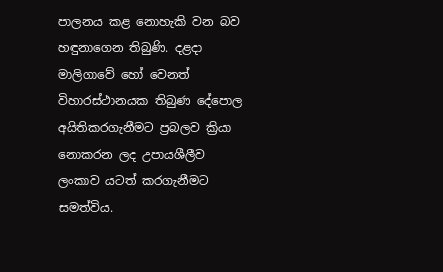පාලනය කළ නොහැකි වන බව හඳුනාගෙන තිබුණි. දළදා මාලිගාවේ හෝ වෙනත් විහාරස්ථානයක තිබුණ දේපොල අයිතිකරගැනීමට ප්‍රබලව ක්‍රියා නොකරන ලද උපායශීලීව ලංකාව යටත් කරගැනීමට සමත්විය.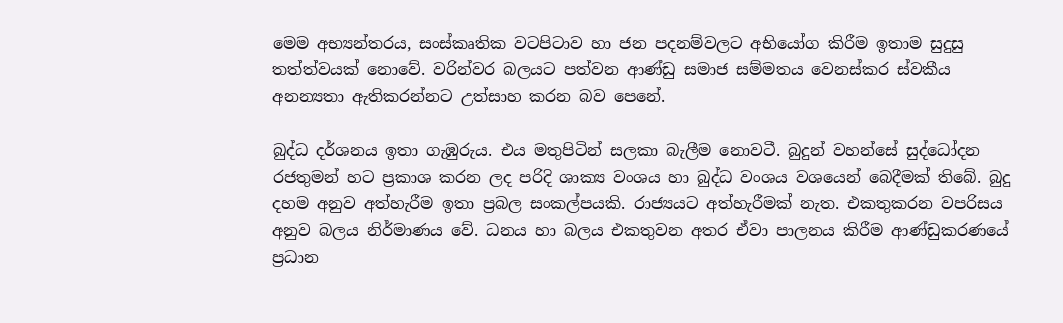මෙම අභ්‍යන්තරය, සංස්කෘතික වටපිටාව හා ජන පදනම්වලට අභියෝග කිරීම ඉතාම සුදුසු තත්ත්වයක් නොවේ. වරින්වර බලයට පත්වන ආණ්ඩු සමාජ සම්මතය වෙනස්කර ස්වකීය අනන්‍යතා ඇතිකරන්නට උත්සාහ කරන බව පෙනේ.

බුද්ධ දර්ශනය ඉතා ගැඹුරුය. එය මතුපිටින් සලකා බැලීම නොවටී. බුදුන් වහන්සේ සුද්ධෝදන රජතුමන් හට ප්‍රකාශ කරන ලද පරිදි ශාක්‍ය වංශය හා බුද්ධ වංශය වශයෙන් බෙදීමක් තිබේ. බුදු දහම අනුව අත්හැරීම ඉතා ප්‍රබල සංකල්පයකි. රාජ්‍යයට අත්හැරීමක් නැත. එකතුකරන වපරිසය අනුව බලය නිර්මාණය වේ. ධනය හා බලය එකතුවන අතර ඒවා පාලනය කිරීම ආණ්ඩුකරණයේ ප්‍රධාන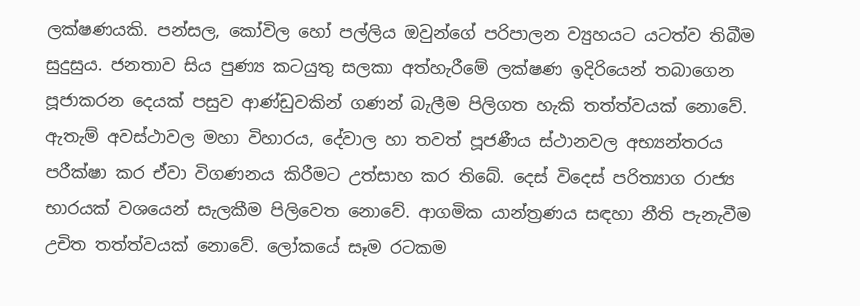ලක්ෂණයකි. පන්සල, කෝවිල හෝ පල්ලිය ඔවුන්ගේ පරිපාලන ව්‍යුහයට යටත්ව තිබීම සුදුසුය. ජනතාව සිය පුණ්‍ය කටයුතු සලකා අත්හැරීමේ ලක්ෂණ ඉදිරියෙන් තබාගෙන පූජාකරන දෙයක් පසුව ආණ්ඩුවකින් ගණන් බැලීම පිලිගත හැකි තත්ත්වයක් නොවේ. ඇතැම් අවස්ථාවල මහා විහාරය, දේවාල හා තවත් පූජණීය ස්ථානවල අභ්‍යන්තරය පරීක්ෂා කර ඒවා විගණනය කිරීමට උත්සාහ කර තිබේ. දෙස් විදෙස් පරිත්‍යාග රාජ්‍ය භාරයක් වශයෙන් සැලකීම පිලිවෙත නොවේ. ආගමික යාන්ත්‍රණය සඳහා නීති පැනැවීම උචිත තත්ත්වයක් නොවේ. ලෝකයේ සෑම රටකම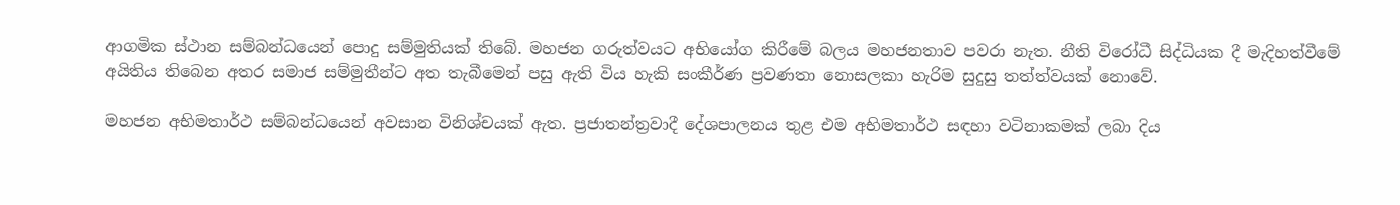ආගමික ස්ථාන සම්බන්ධයෙන් පොදු සම්මුතියක් තිබේ. මහජන ගරුත්වයට අභියෝග කිරීමේ බලය මහජනතාව පවරා නැත. නීති විරෝධී සිද්ධියක දී මැදිහත්වීමේ අයිතිය තිබෙන අතර සමාජ සම්මුතීන්ට අත තැබීමෙන් පසු ඇති විය හැකි සංකීර්ණ ප්‍රවණතා නොසලකා හැරිම සුදුසු තත්ත්වයක් නොවේ.

මහජන අභිමතාර්ථ සම්බන්ධයෙන් අවසාන විනිශ්චයක් ඇත. ප්‍රජාතන්ත්‍රවාදී දේශපාලනය තුළ එම අභිමතාර්ථ සඳහා වටිනාකමක් ලබා දිය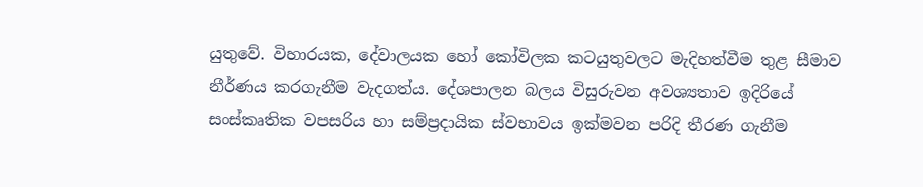යුතුවේ. විහාරයක, දේවාලයක හෝ කෝවිලක කටයුතුවලට මැදිහත්වීම තුළ සීමාව නීර්ණය කරගැනීම වැදගත්ය. දේශපාලන බලය විසුරුවන අවශ්‍යතාව ඉදිරියේ සංස්කෘතික වපසරිය හා සම්ප්‍රදායික ස්වභාවය ඉක්මවන පරිදි තීරණ ගැනීම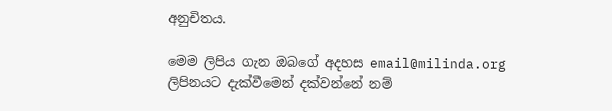අනුචිතය.

මෙම ලිපිය ගැන ඔබගේ අදහස email@milinda.org ලිපිනයට දැක්වීමෙන් දක්වන්නේ නම්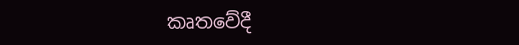කෘතවේදී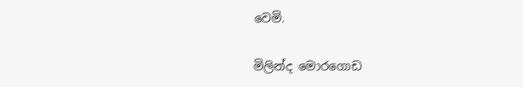වෙමි.

මිලින්ද මොරගොඩ